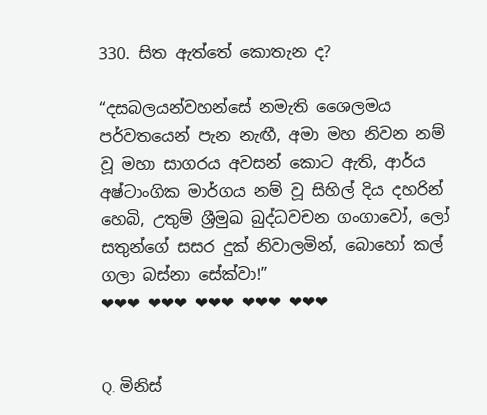330. සිත ඇත්තේ කොතැන ද?

“දසබලයන්වහන්සේ නමැති ශෛලමය පර්වතයෙන් පැන නැඟී, අමා මහ නිවන නම් වූ මහා සාගරය අවසන් කොට ඇති, ආර්ය අෂ්ටාංගික මාර්ගය නම් වූ සිහිල් දිය දහරින් හෙබි, උතුම් ශ්‍රීමුඛ බුද්ධවචන ගංගාවෝ, ලෝ සතුන්ගේ සසර දුක් නිවාලමින්, බොහෝ කල් ගලා බස්නා සේක්වා!”
❤❤❤ ❤❤❤ ❤❤❤ ❤❤❤ ❤❤❤


Q. මිනිස්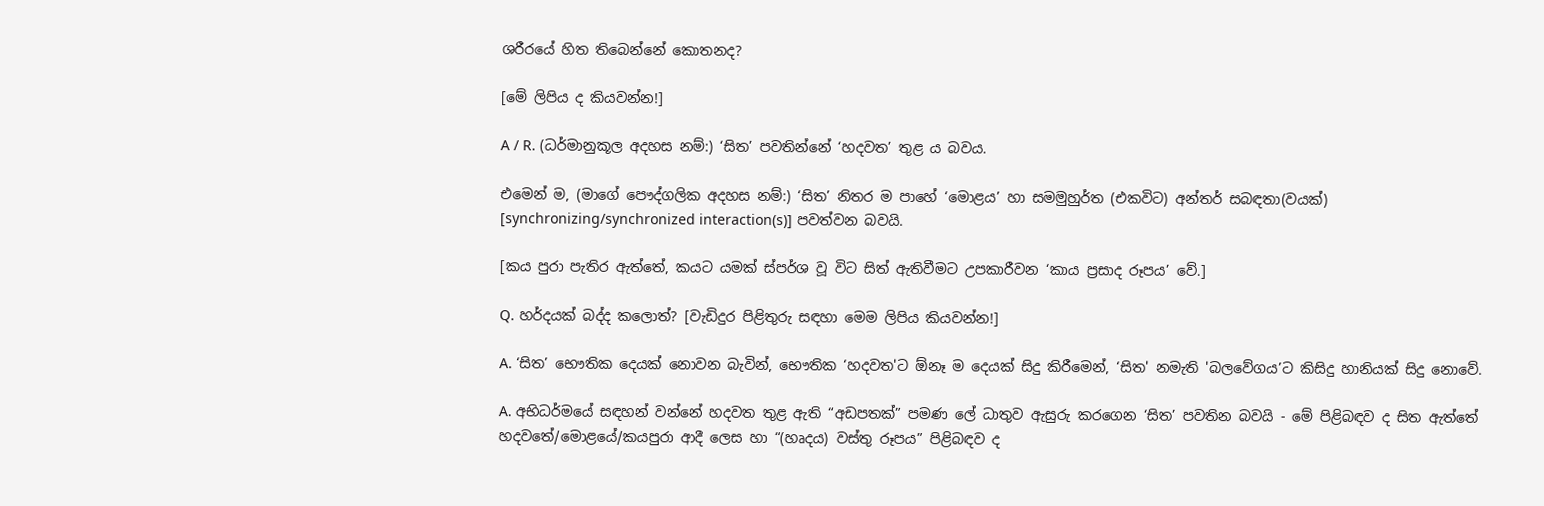ශරීරයේ හිත තිබෙන්නේ කොතනද?

[මේ ලිපිය ද කියවන්න!]

A / R. (ධර්මානුකූල අදහස නම්:) ‘සිත’ පවතින්නේ ‘හදවත’ තුළ ය බවය.

එමෙන් ම, (මාගේ පෞද්ගලික අදහස නම්:) ‘සිත’ නිතර ම පාහේ ‘මොළය’ හා සමමුහුර්ත (එකවිට) අන්තර් සබඳතා(වයක්) [synchronizing/synchronized interaction(s)] පවත්වන බවයි.

[කය පුරා පැතිර ඇත්තේ, කයට යමක් ස්පර්ශ වූ විට සිත් ඇතිවීමට උපකාරීවන ‘කාය ප්‍රසාද රූපය’ වේ.]

Q. හර්දයක් බද්ද කලොත්? [වැඩිදුර පිළිතුරු සඳහා මෙම ලිපිය කියවන්න!]

A. ‘සිත’ භෞතික දෙයක් නොවන බැවින්, භෞතික ‘හදවත'ට ඕනෑ ම දෙයක් සිදු කිරීමෙන්, ‘සිත' නමැති 'බලවේගය’ට කිසිදු හානියක් සිදු නොවේ.

A. අභිධර්මයේ සඳහන් වන්නේ හදවත තුළ ඇති “අඩපතක්” පමණ ලේ ධාතුව ඇසුරු කරගෙන ‘සිත’ පවතින බවයි - මේ පිළිබඳව ද සිත ඇත්තේ හදවතේ/මොළයේ/කයපුරා ආදී ලෙස හා “(හෘදය) වස්තු රූපය” පිළිබඳව ද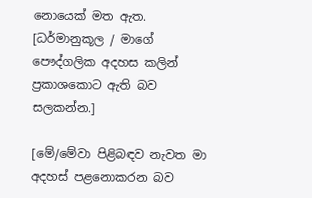නොයෙක් මත ඇත. [ධර්මානුකූල / මාගේ පෞද්ගලික අදහස කලින් ප්‍රකාශකොට ඇති බව සලකන්න.]

[මේ/මේවා පිළිබඳව නැවත මා අදහස් පළනොකරන බව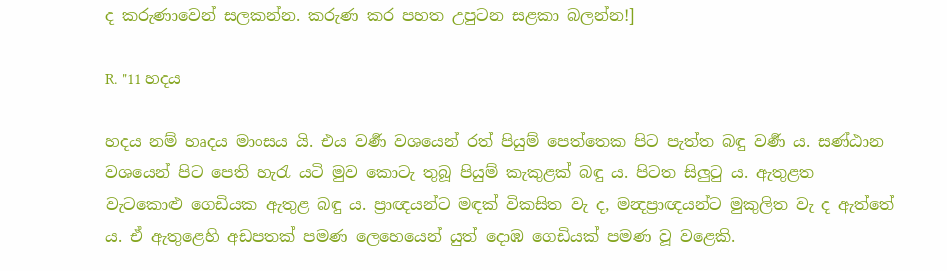ද කරුණාවෙන් සලකන්න. කරුණ කර පහත උපුටන සළකා බලන්න!]

R. "11 හදය

හදය නම් හෘදය මාංසය යි. එය වර්‍ණ වශයෙන් රත් පියුම් පෙත්තෙක පිට පැත්ත බඳු වර්‍ණ ය. සණ්ඨාන වශයෙන් පිට පෙති හැරැ යටි මුව කොටැ තුබූ පියුම් කැකුළක් බඳු ය. පිටත සිලුටු ය. ඇතුළත වැටකොළු ගෙඩියක ඇතුළ බඳු ය. ප්‍රාඥයන්ට මඳක් විකසිත වැ ද, මන්‍දප්‍රාඥයන්ට මුකුලිත වැ ද ඇත්තේ ය. ඒ ඇතුළෙහි අඩපතක් පමණ ලෙහෙයෙන් යුත් දොඹ ගෙඩියක් පමණ වූ වළෙකි.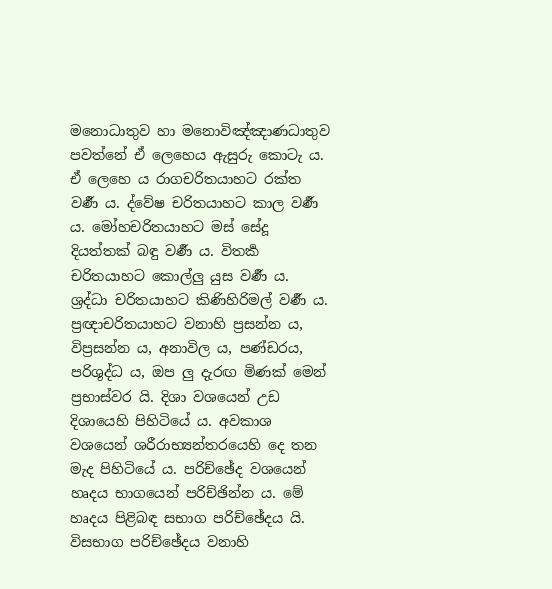මනොධාතුව හා මනොවිඤ්ඤාණධාතුව පවත්නේ ඒ ලෙහෙය ඇසුරු කොටැ ය. ඒ ලෙහෙ ය රාගචරිතයාහට රක්ත වර්‍ණ ය. ද්වේෂ චරිතයාහට කාල වර්‍ණ ය. මෝහචරිතයාහට මස් සේදූ දියත්තක් බඳු වර්‍ණ ය. විතර්‍ක චරිතයාහට කොල්ලු යුස වර්‍ණ ය. ශ්‍ර‍ද්ධා චරිතයාහට කිණිහිරිමල් වර්‍ණ ය. ප්‍ර‍ඥාචරිතයාහට වනාහි ප්‍ර‍සන්න ය, විප්‍ර‍සන්න ය, අනාවිල ය, පණ්ඩරය, පරිශුද්ධ ය, ඔප ලු දැරඟ මිණක් මෙන් ප්‍ර‍භාස්වර යි. දිශා වශයෙන් උඩ දිශායෙහි පිහිටියේ ය. අවකාශ වශයෙන් ශරීරාභ්‍යන්තරයෙහි දෙ තන මැද පිහිටියේ ය. පරිච්ඡේද වශයෙන් හෘදය භාගයෙන් පරිච්ඡින්න ය. මේ හෘදය පිළිබඳ සභාග පරිච්ඡේදය යි. විසභාග පරිච්ඡේදය වනාහි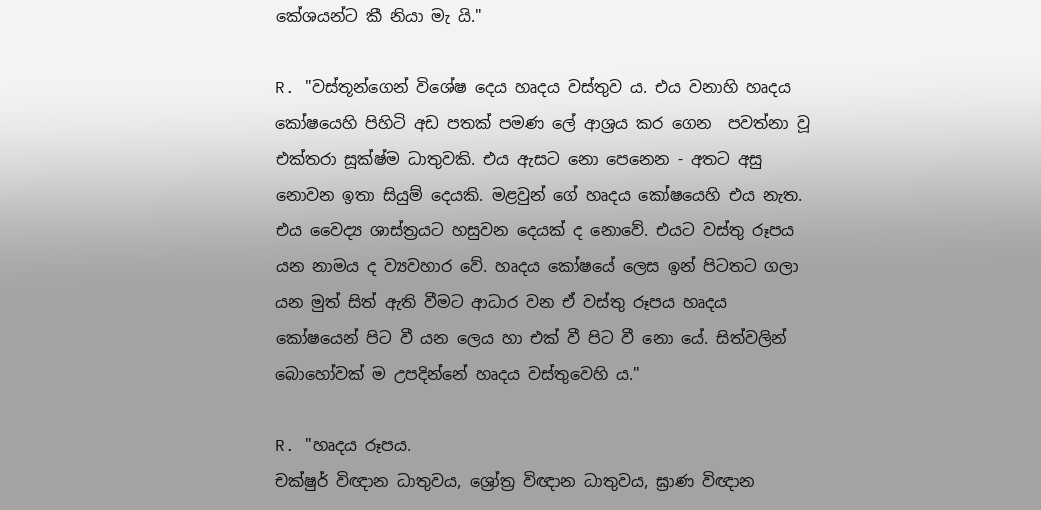කේශයන්ට කී නියා මැ යි."

R. "වස්තූන්ගෙන් විශේෂ දෙය හෘදය වස්තුව ය. එය වනාහි හෘදය කෝෂයෙහි පිහිටි අඩ පතක් පමණ ලේ ආශ්‍ර‍ය කර ගෙන  පවත්නා වූ එක්තරා සූක්ෂ්ම ධාතුවකි. එය ඇසට නො පෙනෙන - අතට අසු නොවන ඉතා සියුම් දෙයකි. මළවුන් ගේ හෘදය කෝෂයෙහි එය නැත. එය වෛද්‍ය ශාස්ත්‍ර‍යට හසුවන දෙයක් ද නොවේ. එයට වස්තු රූපය යන නාමය ද ව්‍යවහාර වේ. හෘදය කෝෂයේ ලෙස ඉන් පිටතට ගලා යන මුත් සිත් ඇති වීමට ආධාර වන ඒ වස්තු රූපය හෘදය කෝෂයෙන් පිට වී යන ලෙය හා එක් වී පිට වී නො යේ. සිත්වලින් බොහෝවක් ම උපදින්නේ හෘදය වස්තුවෙහි ය."

R. "හෘදය රූපය.
චක්ෂුර් විඥාන ධාතුවය, ශ්‍රෝත්‍ර‍ විඥාන ධාතුවය, ඝ්‍රාණ විඥාන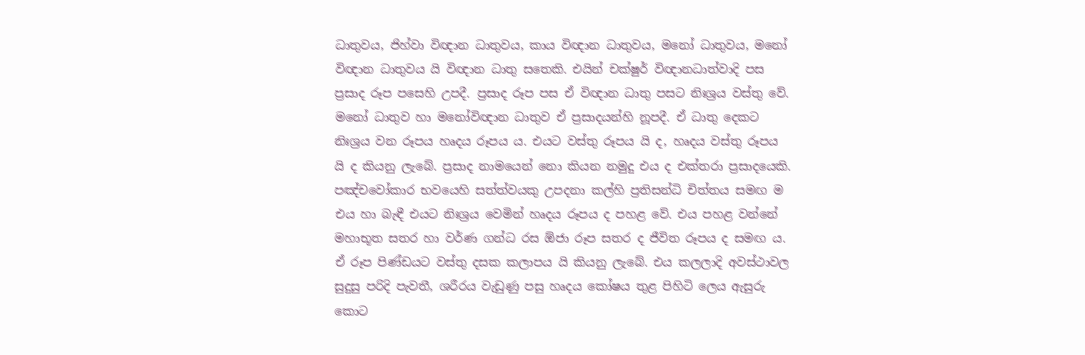ධාතුවය, ජිහ්වා විඥාන ධාතුවය, කාය විඥාන ධාතුවය, මනෝ ධාතුවය, මනෝ විඥාන ධාතුවය යි විඥාන ධාතු සතෙකි. එයින් චක්ෂුර් විඥානධාත්වාදි පස ප්‍ර‍සාද රූප පසෙහි උපදී. ප්‍ර‍සාද රූප පස ඒ විඥාන ධාතු පසට නිඃශ්‍ර‍ය වස්තු වේ. මනෝ ධාතුව හා මනෝවිඥාන ධාතුව ඒ ප්‍ර‍සාදයන්හි නූපදී. ඒ ධාතු දෙකට නිඃශ්‍ර‍ය වන රූපය හෘදය රූපය ය. එයට වස්තු රූපය යි ද, හෘදය වස්තු රූපය යි ද කියනු ලැබේ. ප්‍ර‍සාද නාමයෙන් නො කියන නමුදු එය ද එක්තරා ප්‍ර‍සාදයෙකි. පඤ්චවෝකාර භවයෙහි සත්ත්වයකු උපදනා කල්හි ප්‍ර‍තිසන්ධි චිත්තය සමඟ ම එය හා බැඳී එයට නිඃශ්‍ර‍ය වෙමින් හෘදය රූපය ද පහළ වේ. එය පහළ වන්නේ මහාභූත සතර හා වර්ණ ගන්ධ රස ඕජා රූප සතර ද ජීවිත රූපය ද සමඟ ය. ඒ රූප පිණ්ඩයට වස්තු දසක කලාපය යි කියනු ලැබේ. එය කලලාදි අවස්ථාවල සුදුසු පරිදි පැවතී, ශරීරය වැඩුණු පසු හෘදය කෝෂය තුළ පිහිටි ලෙය ඇසුරු කොට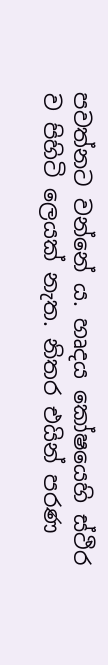පවත්නට වන්නේ ය. හෘදය කෝෂයෙහි ස්ථිර ව පිහිටි ලෙයක් නැත. නිතර එයින් පරණ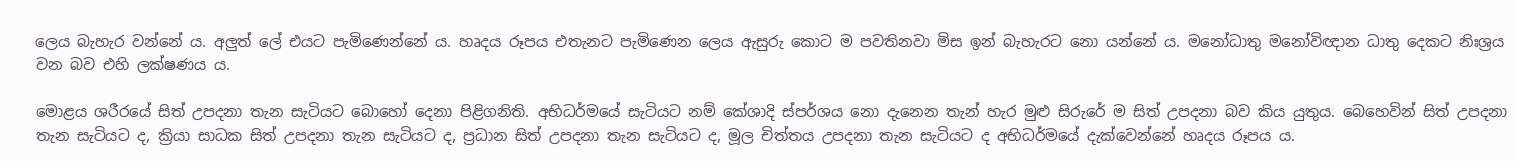ලෙය බැහැර වන්නේ ය. අලුත් ලේ එයට පැමිණෙන්නේ ය. හෘදය රූපය එතැනට පැමිණෙන ලෙය ඇසුරු කොට ම පවතිනවා මිස ඉන් බැහැරට නො යන්නේ ය. මනෝධාතු මනෝවිඥාන ධාතු දෙකට නිඃශ්‍ර‍ය වන බව එහි ලක්ෂණය ය.

මොළය ශරීරයේ සිත් උපදනා තැන සැටියට බොහෝ දෙනා පිළිගනිති. අභිධර්මයේ සැටියට නම් කේශාදි ස්පර්ශය නො දැනෙන තැන් හැර මුළු සිරුරේ ම සිත් උපදනා බව කිය යුතුය. බෙහෙවින් සිත් උපදනා තැන සැටියට ද, ක්‍රියා සාධක සිත් උපදනා තැන සැටියට ද, ප්‍ර‍ධාන සිත් උපදනා තැන සැටියට ද, මූල චිත්තය උපදනා තැන සැටියට ද අභිධර්මයේ දැක්වෙන්නේ හෘදය රූපය ය.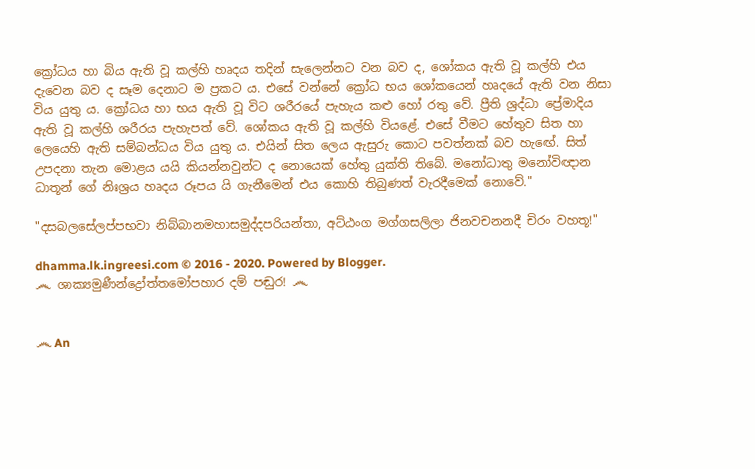ක්‍රෝධය හා බිය ඇති වූ කල්හි හෘදය තදින් සැලෙන්නට වන බව ද, ශෝකය ඇති වූ කල්හි එය දැවෙන බව ද සෑම දෙනාට ම ප්‍ර‍කට ය. එසේ වන්නේ ක්‍රෝධ භය ශෝකයෙන් හෘදයේ ඇති වන නිසා විය යුතු ය. ක්‍රෝධය හා භය ඇති වූ විට ශරීරයේ පැහැය කළු හෝ රතු වේ. ප්‍රීති ශ්‍ර‍ද්ධා ප්‍රේමාදිය ඇති වූ කල්හි ශරීරය පැහැපත් වේ. ශෝකය ඇති වූ කල්හි වියළේ. එසේ වීමට හේතුව සිත හා ලෙයෙහි ඇති සම්බන්ධය විය යුතු ය. එයින් සිත ලෙය ඇසුරු කොට පවත්නක් බව හැඟේ. සිත් උපදනා තැන මොළය යයි කියන්නවුන්ට ද නොයෙක් හේතු යුක්ති තිබේ. මනෝධාතු මනෝවිඥාන ධාතූන් ගේ නිඃශ්‍ර‍ය හෘදය රූපය යි ගැනීමෙන් එය කොහි තිබුණත් වැරදීමෙක් නොවේ."

"දසබලසේලප්පභවා නිබ්බානමහාසමුද්දපරියන්තා, අට්ඨංග මග්ගසලිලා ජිනවචනනදී චිරං වහතූ!"

dhamma.lk.ingreesi.com © 2016 - 2020. Powered by Blogger.
෴ ශාක්‍යමුණීන්ද්‍රෝත්තමෝපහාර දම් පඬුර! ෴


෴ An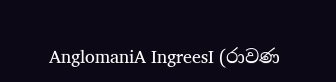AnglomaniA IngreesI (රාවණ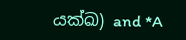යක්ඛ) and *A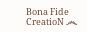Bona Fide CreatioN ෴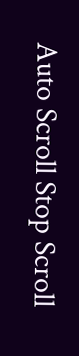Auto Scroll Stop Scroll